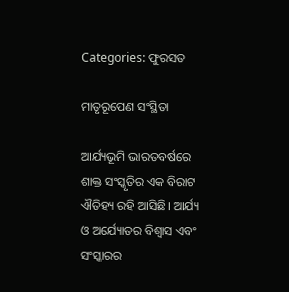Categories: ଫୁରସତ

ମାତୃରୂପେଣ ସଂସ୍ଥିତା

ଆର୍ଯ୍ୟଭୂମି ଭାରତବର୍ଷରେ ଶାକ୍ତ ସଂସ୍କୃତିର ଏକ ବିରାଟ ଐତିହ୍ୟ ରହି ଆସିଛି। ଆର୍ଯ୍ୟ ଓ ଅର୍ଯ୍ୟୋତର ବିଶ୍ୱାସ ଏବଂ ସଂସ୍କାରର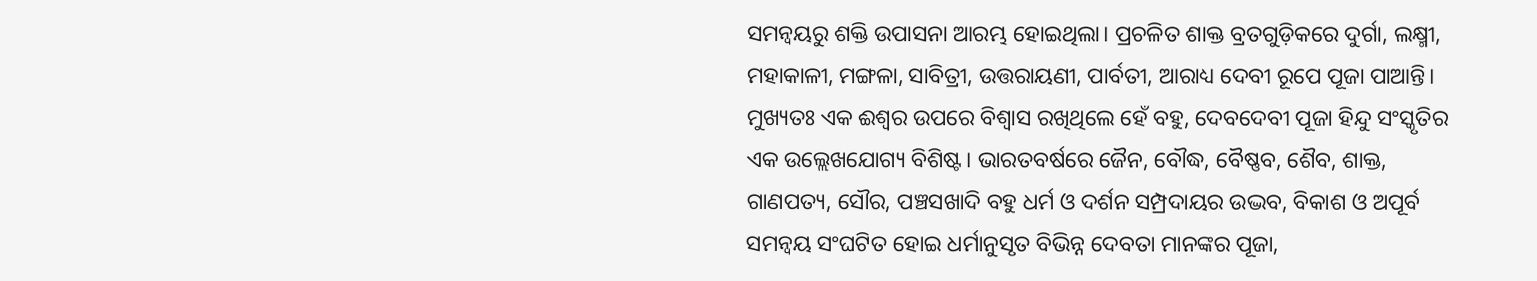ସମନ୍ବୟରୁ ଶକ୍ତି ଉପାସନା ଆରମ୍ଭ ହୋଇଥିଲା। ପ୍ରଚଳିତ ଶାକ୍ତ ବ୍ରତଗୁଡ଼ିକରେ ଦୁର୍ଗା, ଲକ୍ଷ୍ମୀ, ମହାକାଳୀ, ମଙ୍ଗଳା, ସାବିତ୍ରୀ, ଉତ୍ତରାୟଣୀ, ପାର୍ବତୀ, ଆରାଧ୍ୟ ଦେବୀ ରୂପେ ପୂଜା ପାଆନ୍ତି। ମୁଖ୍ୟତଃ ଏକ ଈଶ୍ୱର ଉପରେ ବିଶ୍ୱାସ ରଖିଥିଲେ ହେଁ ବହୁ, ଦେବଦେବୀ ପୂଜା ହିନ୍ଦୁ ସଂସ୍କୃତିର ଏକ ଉଲ୍ଲେଖଯୋଗ୍ୟ ବିଶିଷ୍ଟ। ଭାରତବର୍ଷରେ ଜୈନ, ବୌଦ୍ଧ, ବୈଷ୍ଣବ, ଶୈବ, ଶାକ୍ତ, ଗାଣପତ୍ୟ, ସୌର, ପଞ୍ଚସଖାଦି ବହୁ ଧର୍ମ ଓ ଦର୍ଶନ ସମ୍ପ୍ରଦାୟର ଉଦ୍ଭବ, ବିକାଶ ଓ ଅପୂର୍ବ ସମନ୍ବୟ ସଂଘଟିତ ହୋଇ ଧର୍ମାନୁସୃତ ବିଭିନ୍ନ ଦେବତା ମାନଙ୍କର ପୂଜା,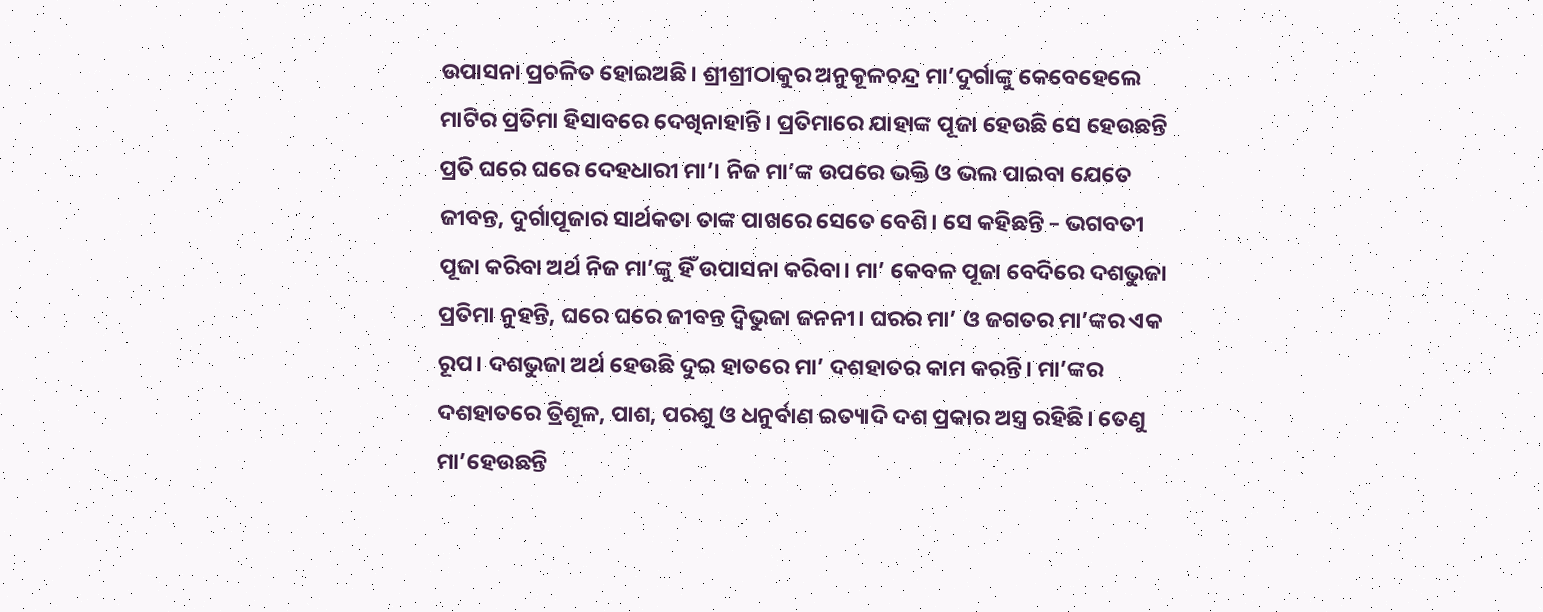ଉପାସନା ପ୍ରଚଳିତ ହୋଇଅଛି। ଶ୍ରୀଶ୍ରୀଠାକୁର ଅନୁକୂଳଚନ୍ଦ୍ର ମା’ଦୁର୍ଗାଙ୍କୁ କେବେହେଲେ ମାଟିର ପ୍ରତିମା ହିସାବରେ ଦେଖିନାହାନ୍ତି। ପ୍ରତିମାରେ ଯାହାଙ୍କ ପୂଜା ହେଉଛି ସେ ହେଉଛନ୍ତି ପ୍ରତି ଘରେ ଘରେ ଦେହଧାରୀ ମା’। ନିଜ ମା’ଙ୍କ ଉପରେ ଭକ୍ତି ଓ ଭଲ ପାଇବା ଯେତେ ଜୀବନ୍ତ, ଦୁର୍ଗାପୂଜାର ସାର୍ଥକତା ତାଙ୍କ ପାଖରେ ସେତେ ବେଶି। ସେ କହିଛନ୍ତି – ଭଗବତୀ ପୂଜା କରିବା ଅର୍ଥ ନିଜ ମା’ଙ୍କୁ ହିଁ ଉପାସନା କରିବା। ମା’ କେବଳ ପୂଜା ବେଦିରେ ଦଶଭୁଜା ପ୍ରତିମା ନୁହନ୍ତି, ଘରେ ଘରେ ଜୀବନ୍ତ ଦ୍ୱିଭୁଜା ଜନନୀ। ଘରର ମା’ ଓ ଜଗତର ମା’ଙ୍କର ଏକ ରୂପ। ଦଶଭୁଜା ଅର୍ଥ ହେଉଛି ଦୁଇ ହାତରେ ମା’ ଦଶହାତର କାମ କରନ୍ତି। ମା’ଙ୍କର ଦଶହାତରେ ତ୍ରିଶୂଳ, ପାଶ, ପରଶୁ ଓ ଧନୁର୍ବାଣ ଇତ୍ୟାଦି ଦଶ ପ୍ରକାର ଅସ୍ତ୍ର ରହିଛି। ତେଣୁ ମା’ହେଉଛନ୍ତି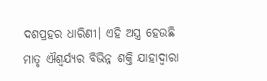ଦଶପ୍ରହର ଧାରିଣୀ। ଏହି ଅସ୍ତ୍ର ହେଉଛି ମାତୃ ଐଶ୍ୱର୍ଯ୍ୟର ବିଭିନ୍ନ ଶକ୍ତି ଯାହାଦ୍ୱାରା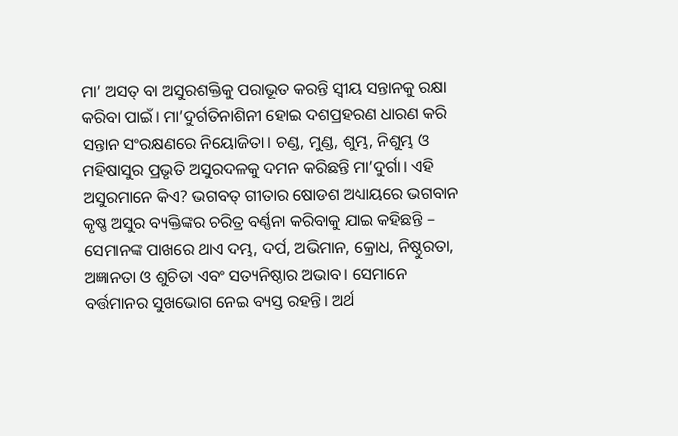ମା’ ଅସତ୍‌ ବା ଅସୁରଶକ୍ତିକୁ ପରାଭୂତ କରନ୍ତି ସ୍ବୀୟ ସନ୍ତାନକୁ ରକ୍ଷା କରିବା ପାଇଁ। ମା’ଦୁର୍ଗତିନାଶିନୀ ହୋଇ ଦଶପ୍ରହରଣ ଧାରଣ କରି ସନ୍ତାନ ସଂରକ୍ଷଣରେ ନିୟୋଜିତା। ଚଣ୍ଡ, ମୁଣ୍ଡ, ଶୁମ୍ଭ, ନିଶୁମ୍ଭ ଓ ମହିଷାସୁର ପ୍ରଭୃତି ଅସୁରଦଳକୁ ଦମନ କରିଛନ୍ତି ମା’ଦୁର୍ଗା। ଏହି ଅସୁରମାନେ କିଏ? ଭଗବତ୍‌ ଗୀତାର ଷୋଡଶ ଅଧ୍ୟାୟରେ ଭଗବାନ କୃଷ୍ଣ ଅସୁର ବ୍ୟକ୍ତିଙ୍କର ଚରିତ୍ର ବର୍ଣ୍ଣନା କରିବାକୁ ଯାଇ କହିଛନ୍ତି – ସେମାନଙ୍କ ପାଖରେ ଥାଏ ଦମ୍ଭ, ଦର୍ପ, ଅଭିମାନ, କ୍ରୋଧ, ନିଷ୍ଠୁରତା, ଅଜ୍ଞାନତା ଓ ଶୁଚିତା ଏବଂ ସତ୍ୟନିଷ୍ଠାର ଅଭାବ। ସେମାନେ ବର୍ତ୍ତମାନର ସୁଖଭୋଗ ନେଇ ବ୍ୟସ୍ତ ରହନ୍ତି। ଅର୍ଥ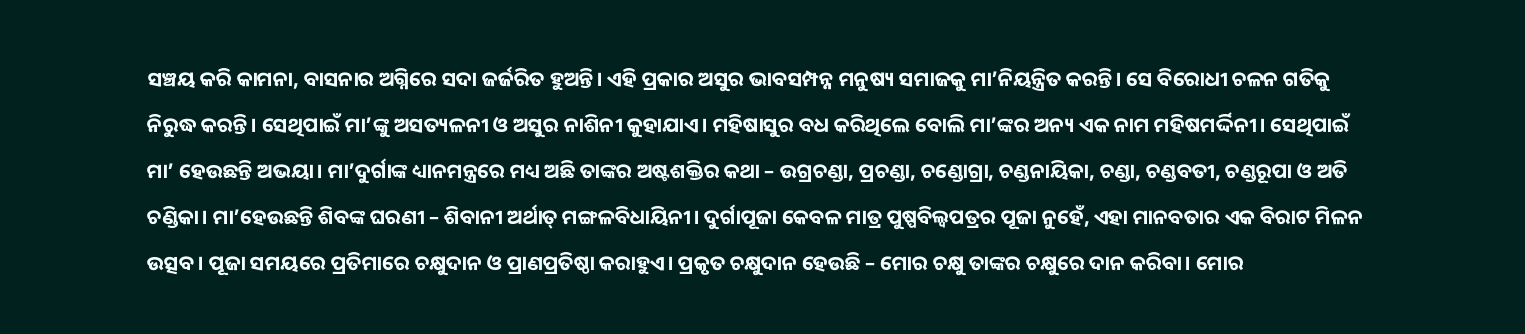ସଞ୍ଚୟ କରି କାମନା, ବାସନାର ଅଗ୍ନିରେ ସଦା ଜର୍ଜରିତ ହୁଅନ୍ତି। ଏହି ପ୍ରକାର ଅସୁର ଭାବସମ୍ପନ୍ନ ମନୁଷ୍ୟ ସମାଜକୁ ମା’ନିୟନ୍ତ୍ରିତ କରନ୍ତି। ସେ ବିରୋଧୀ ଚଳନ ଗତିକୁ ନିରୁଦ୍ଧ କରନ୍ତି। ସେଥିପାଇଁ ମା’ଙ୍କୁ ଅସତ୍ୟଳନୀ ଓ ଅସୁର ନାଶିନୀ କୁହାଯାଏ। ମହିଷାସୁର ବଧ କରିଥିଲେ ବୋଲି ମା’ଙ୍କର ଅନ୍ୟ ଏକ ନାମ ମହିଷମର୍ଦ୍ଦିନୀ। ସେଥିପାଇଁ ମା’ ହେଉଛନ୍ତି ଅଭୟା। ମା’ଦୁର୍ଗାଙ୍କ ଧ୍ୟାନମନ୍ତ୍ରରେ ମଧ୍ୟ ଅଛି ତାଙ୍କର ଅଷ୍ଟଶକ୍ତିର କଥା – ଉଗ୍ରଚଣ୍ଡା, ପ୍ରଚଣ୍ଡା, ଚଣ୍ଡୋଗ୍ରା, ଚଣ୍ଡନାୟିକା, ଚଣ୍ଡା, ଚଣ୍ଡବତୀ, ଚଣ୍ଡରୂପା ଓ ଅତି ଚଣ୍ଡିକା। ମା’ହେଉଛନ୍ତି ଶିବଙ୍କ ଘରଣୀ – ଶିବାନୀ ଅର୍ଥାତ୍‌ ମଙ୍ଗଳବିଧାୟିନୀ। ଦୁର୍ଗାପୂଜା କେବଳ ମାତ୍ର ପୁଷ୍ପବିଲ୍ବପତ୍ରର ପୂଜା ନୁହେଁ, ଏହା ମାନବତାର ଏକ ବିରାଟ ମିଳନ ଉତ୍ସବ। ପୂଜା ସମୟରେ ପ୍ରତିମାରେ ଚକ୍ଷୁଦାନ ଓ ପ୍ରାଣପ୍ରତିଷ୍ଠା କରାହୁଏ। ପ୍ରକୃତ ଚକ୍ଷୁଦାନ ହେଉଛି – ମୋର ଚକ୍ଷୁ ତାଙ୍କର ଚକ୍ଷୁରେ ଦାନ କରିବା। ମୋର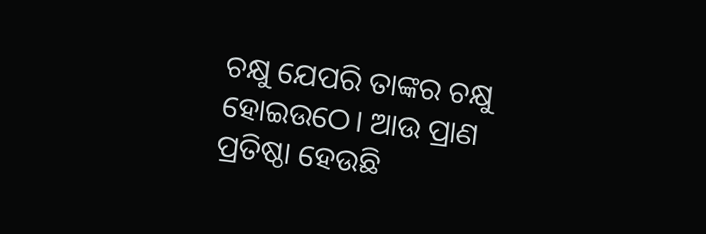ଚକ୍ଷୁ ଯେପରି ତାଙ୍କର ଚକ୍ଷୁ ହୋଇଉଠେ। ଆଉ ପ୍ରାଣ ପ୍ରତିଷ୍ଠା ହେଉଛି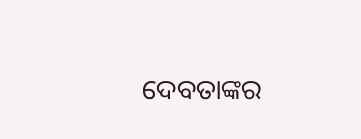ଦେବତାଙ୍କର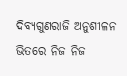ଦିବ୍ୟଗୁଣରାଜି ଅନୁଶୀଳନ ଭିତରେ ନିଜ ନିଜ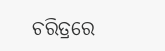ଚରିତ୍ରରେ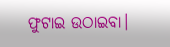ଫୁଟାଇ ଉଠାଇବା।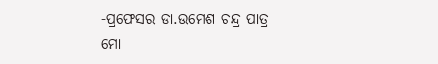-ପ୍ରଫେସର ଡା.ଉମେଶ ଚନ୍ଦ୍ର ପାତ୍ର
ମୋ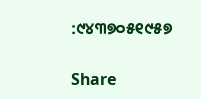:୯୪୩୭୦୫୧୯୫୭

Share